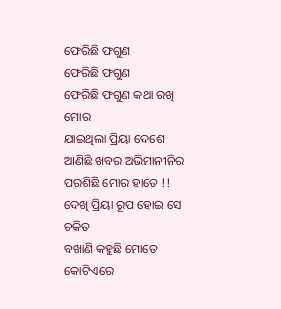ଫେରିଛି ଫଗୁଣ
ଫେରିଛି ଫଗୁଣ
ଫେରିଛି ଫଗୁଣ କଥା ରଖି ମୋର
ଯାଇଥିଲା ପ୍ରିୟା ଦେଶେ
ଆଣିଛି ଖବର ଅଭିମାନୀନିର
ପରଶିଛି ମୋର ହାତେ !!
ଦେଖି ପ୍ରିୟା ରୂପ ହୋଇ ସେ ଚକିତ
ବଖାଣି କହୁଛି ମୋତେ
କୋଟିଏରେ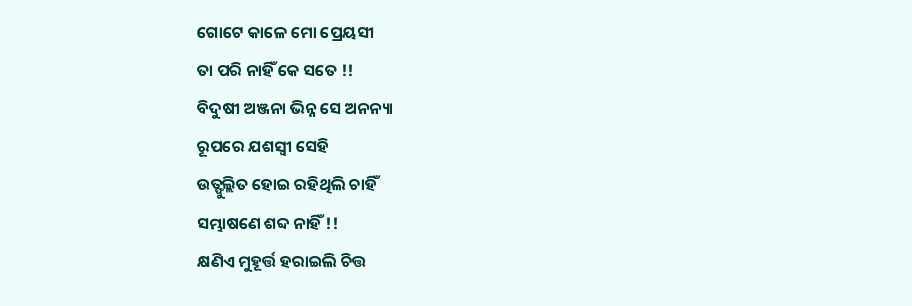ଗୋଟେ କାଳେ ମୋ ପ୍ରେୟସୀ
ତା ପରି ନାହିଁ କେ ସତେ !!
ବିଦୁଷୀ ଅଞ୍ଜନା ଭିନ୍ନ ସେ ଅନନ୍ୟା
ରୂପରେ ଯଶସ୍ୱୀ ସେହି
ଉତ୍ଫୁଲ୍ଲିତ ହୋଇ ରହିଥିଲି ଚାହିଁ
ସମ୍ଭାଷଣେ ଶବ୍ଦ ନାହିଁ !!
କ୍ଷଣିଏ ମୁହୂର୍ତ୍ତ ହରାଇଲି ଚିତ୍ତ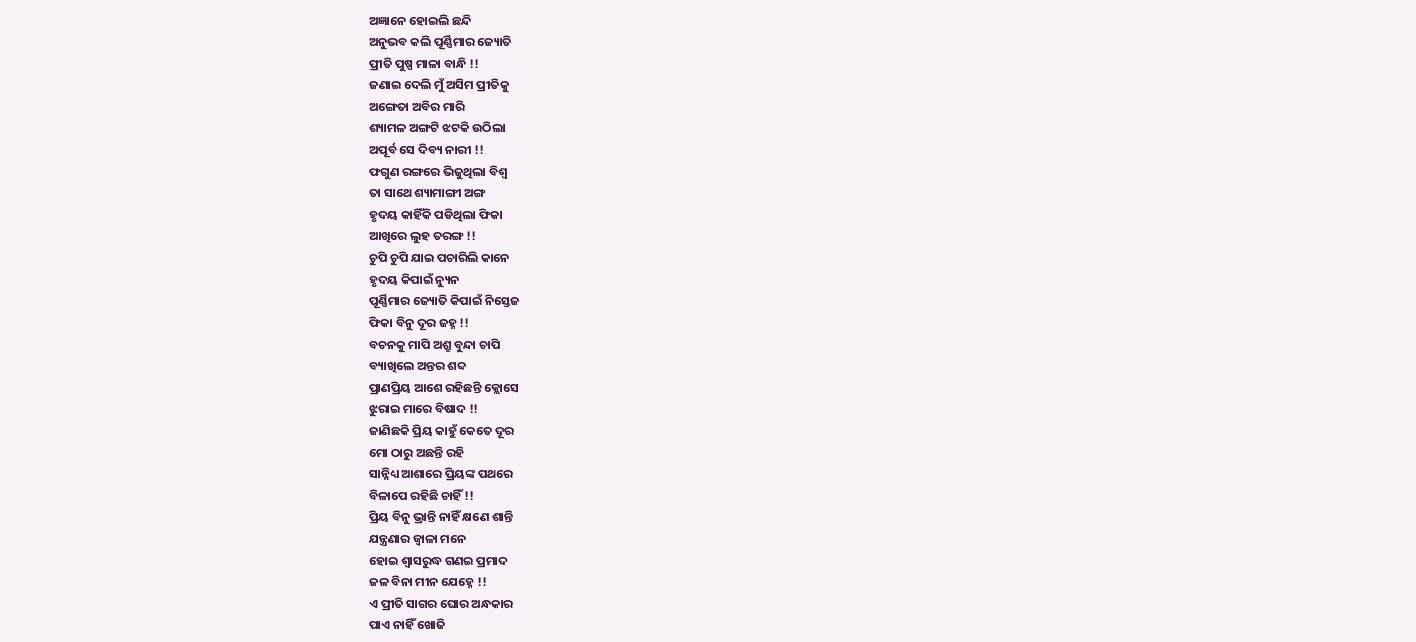ଅଜ୍ଞାନେ ହୋଇଲି ଛନ୍ଦି
ଅନୁଭବ କଲି ପୂର୍ଣ୍ଣିମାର ଜ୍ୟୋତି
ପ୍ରୀତି ପୁଷ୍ପ ମାଳା ବାନ୍ଧି !!
ଜଣାଇ ଦେଲି ମୁଁ ଅସିମ ପ୍ରୀତିକୁ
ଅଙ୍ଗେତା ଅବିର ମାରି
ଶ୍ୟାମଳ ଅଙ୍ଗଟି ଝଟକି ଉଠିଲା
ଅପୂର୍ବ ସେ ଦିବ୍ୟ ନାରୀ !!
ଫଗୁଣ ରଙ୍ଗରେ ଭିଜୁଥିଲା ବିଶ୍ବ
ତା ସାଥେ ଶ୍ୟାମାଙ୍ଗୀ ଅଙ୍ଗ
ହୃଦୟ କାହିଁକି ପଡିଥିଲା ଫିକା
ଆଖିରେ ଲୁହ ତରଙ୍ଗ !!
ଚୁପି ଚୁପି ଯାଇ ପଚାରିଲି କାନେ
ହୃଦୟ କିପାଇଁ ନ୍ୟୁନ
ପୂର୍ଣ୍ଣିମାର ଜ୍ୟୋତି କିପାଇଁ ନିସ୍ତେଜ
ଫିକା ବିନୁ ଦୂର ଜହ୍ନ !!
ବଚନକୁ ମାପି ଅଶ୍ରୁ ବୁନ୍ଦା ଚାପି
ବ୍ୟାଖିଲେ ଅନ୍ତର ଶବ୍ଦ
ପ୍ରାଣପ୍ରିୟ ଆଶେ ରହିଛନ୍ତି କ୍ଲୋସେ
ଝୁରାଇ ମାରେ ବିଷାଦ !!
ଜାଣିଛକି ପ୍ରିୟ କାହୁଁ କେତେ ଦୂର
ମୋ ଠାରୁ ଅଛନ୍ତି ରହି
ସାନ୍ନିଧ୍ୟ ଆଶାରେ ପ୍ରିୟଙ୍କ ପଥରେ
ବିଳାପେ ରହିଛି ଚାହିଁ !!
ପ୍ରିୟ ବିନୁ ଭ୍ରାନ୍ତି ନାହିଁ କ୍ଷଣେ ଶାନ୍ତି
ଯନ୍ତ୍ରଣାର ଜ୍ଵାଳା ମନେ
ହୋଇ ଶ୍ୱାସରୁଦ୍ଧ ଗଣଇ ପ୍ରମାଦ
ଜଳ ବିନା ମୀନ ଯେହ୍ନେ !!
ଏ ପ୍ରୀତି ସାଗର ଘୋର ଅନ୍ଧକାର
ପାଏ ନାହିଁ ଖୋଜି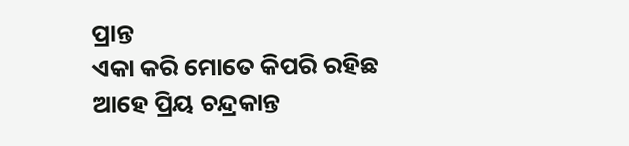ପ୍ରାନ୍ତ
ଏକା କରି ମୋତେ କିପରି ରହିଛ
ଆହେ ପ୍ରିୟ ଚନ୍ଦ୍ରକାନ୍ତ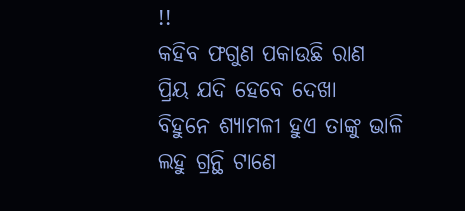!!
କହିବ ଫଗୁଣ ପକାଉଛି ରାଣ
ପ୍ରିୟ ଯଦି ହେବେ ଦେଖା
ବିହୁନେ ଶ୍ୟାମଳୀ ହୁଏ ତାଙ୍କୁ ଭାଳି
ଲହୁ ଗ୍ରନ୍ଥି ଟାଣେ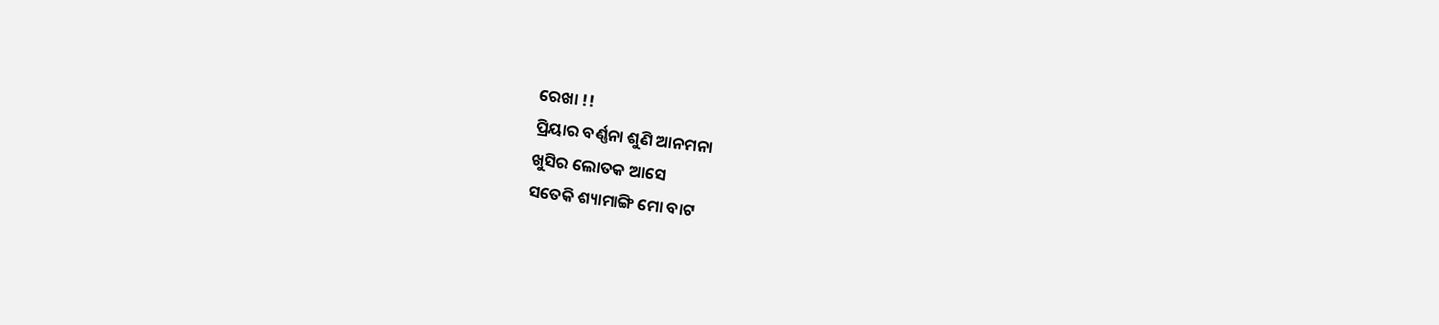ରେଖା !!
ପ୍ରିୟାର ବର୍ଣ୍ଣନା ଶୁଣି ଆନମନା
ଖୁସିର ଲୋତକ ଆସେ
ସତେକି ଶ୍ୟାମାଙ୍ଗି ମୋ ବାଟ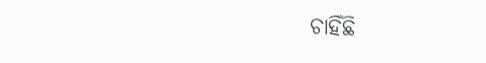ଚାହିଁଛି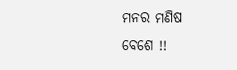ମନର ମଣିଷ ବେଶେ !!